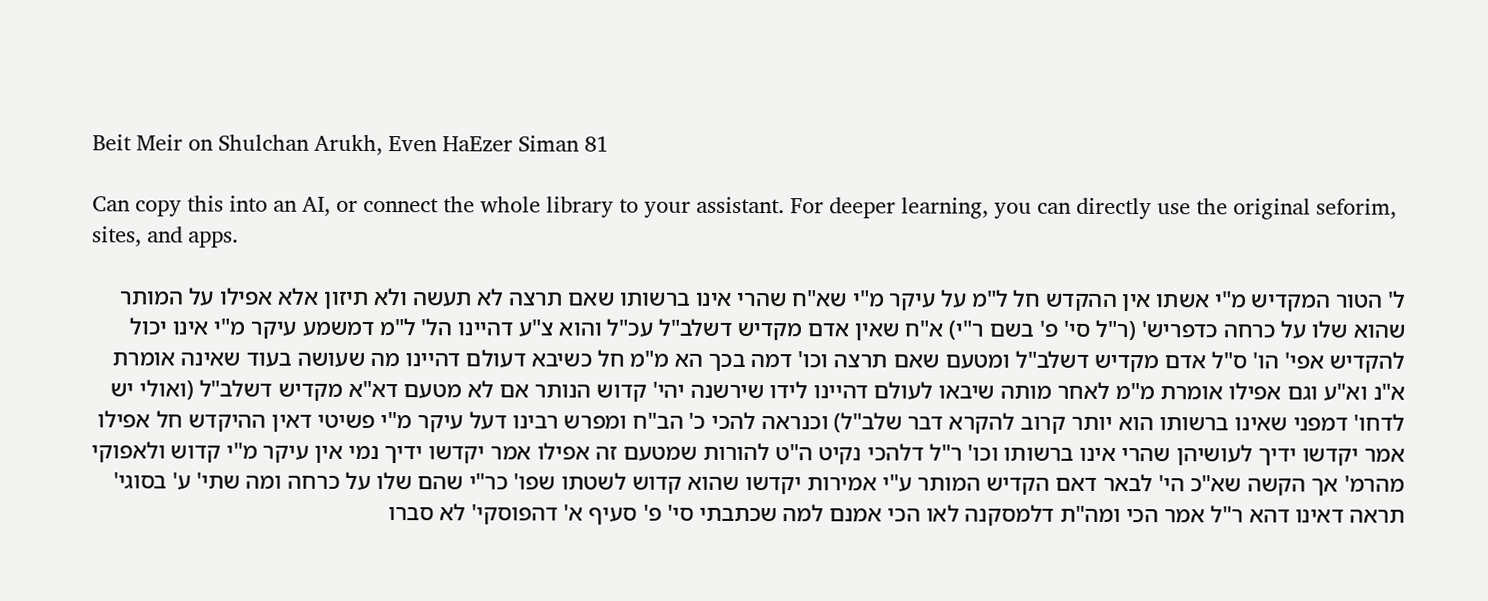Beit Meir on Shulchan Arukh, Even HaEzer Siman 81

Can copy this into an AI, or connect the whole library to your assistant. For deeper learning, you can directly use the original seforim, sites, and apps.

ל' הטור המקדיש מ"י אשתו אין ההקדש חל ל"מ על עיקר מ"י שא"ח שהרי אינו ברשותו שאם תרצה לא תעשה ולא תיזון אלא אפילו על המותר שהוא שלו על כרחה כדפריש' (ר"ל סי' פ' בשם ר"י) א"ח שאין אדם מקדיש דשלב"ל עכ"ל והוא צ"ע דהיינו הל' ל"מ דמשמע עיקר מ"י אינו יכול להקדיש אפי' הו' ס"ל אדם מקדיש דשלב"ל ומטעם שאם תרצה וכו' דמה בכך הא מ"מ חל כשיבא דעולם דהיינו מה שעושה בעוד שאינה אומרת א"נ וא"ע וגם אפילו אומרת מ"מ לאחר מותה שיבאו לעולם דהיינו לידו שירשנה יהי' קדוש הנותר אם לא מטעם דא"א מקדיש דשלב"ל (ואולי יש לדחו' דמפני שאינו ברשותו הוא יותר קרוב להקרא דבר שלב"ל) וכנראה להכי כ' הב"ח ומפרש רבינו דעל עיקר מ"י פשיטי דאין ההיקדש חל אפילו אמר יקדשו ידיך לעושיהן שהרי אינו ברשותו וכו' ר"ל דלהכי נקיט ה"ט להורות שמטעם זה אפילו אמר יקדשו ידיך נמי אין עיקר מ"י קדוש ולאפוקי מהרמ' אך הקשה שא"כ הי' לבאר דאם הקדיש המותר ע"י אמירות יקדשו שהוא קדוש לשטתו שפו' כר"י שהם שלו על כרחה ומה שתי' ע' בסוגי' תראה דאינו דהא ר"ל אמר הכי ומה"ת דלמסקנה לאו הכי אמנם למה שכתבתי סי' פ' סעיף א' דהפוסקי' לא סברו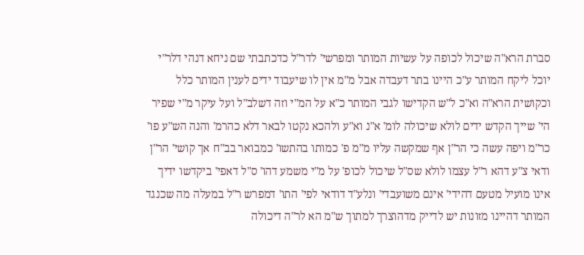סברת הרא"ה שיכול לכופה על עשיות המותר ומפרשי' לדר"ל כדכתבתי שם ניחא דנהי דלר"י יוכל ליקח המותר ע"כ היינו בתר דעבדה אבל מ"מ אין לו שיעבוד ידים לענין המותר כלל וכקושית הרא"ה וא"כ ל"ש הקדישו לגבי המותר כ"א על המ"י וזה דשלב"ל ועל עיקר מ"י שפיר הי' שייך הקדש ידים לולא שיכולה לומ' א"נ וא"ע ולהכא נקטו לבאר דלא כהרמ' והנה הש"ע פו' כר"מ ויפה עשה כי הר"ן אף שמקשה עליו מ"מ פ' כמותו בהתשו' כמבואר בב"ח אך קושי' הר"ן ודאי צ"ע דהא ר"ל עצמו לולא שס"ל שיכול לכופ' על מ"י משמע דהו' ס"ל דאפי' ביקדשו ידיך אינו מועיל מטעם דהידי' אינם משועבדי' ונלע"ד דודאי לפי' התו' דמפרש ר"ל במעלה מה שכנגד המותר דהיינו מזונות יש לדייק מדהוצרך למתוך ש"מ הא לר"ה דיכולה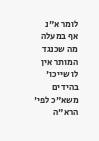לומר א"נ אף במעלה מה שכנגד המותר אין לו שייכו' בהידים משא"כ לפי' הרא"ה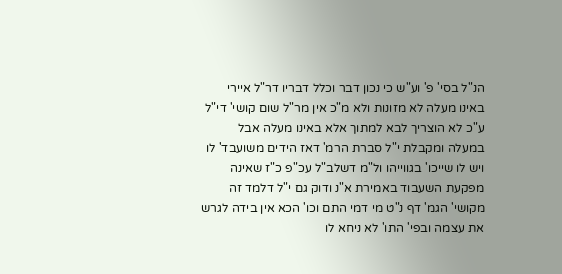הנ"ל בסי' פ' וע"ש כי נכון דבר וכלל דבריו דר"ל איירי באינו מעלה לא מזונות ולא מ"כ אין מר"ל שום קושי' די"ל ע"כ לא הוצריך לבא למתוך אלא באינו מעלה אבל במעלה ומקבלת י"ל סברת הרמ' דאז הידים משועבד' לו ויש לו שייכו' בגווייהו ול"מ דשלב"ל עכ"פ כ"ז שאינה מפקעת השעבוד באמירת א"נ ודוק גם י"ל דלמד זה מקושי' הגמ' דף נ"ט מי דמי התם וכו' הכא אין בידה לגרש את עצמה ובפי' התו' לא ניחא לו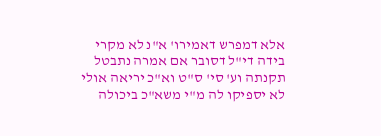אלא דמפרש דאמירו' א"נ לא מקרי בידה די"ל דסובר אם אמרה נתבטל תקנתה וע' סי' ס"ט וא"כ יריאה אולי לא יספיקו לה מ"י משא"כ ביכולה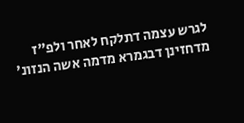לגרש עצמה דתלקח לאחר ולפ"ז מדחזינן דבגמרא מדמה אשה הנזונ'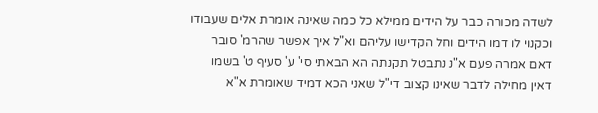לשדה מכורה כבר על הידים ממילא כל כמה שאינה אומרת אלים שעבודו וכקנוי לו דמו הידים וחל הקדישו עליהם וא"ל איך אפשר שהרמ' סובר דאם אמרה פעם א"נ נתבטל תקנתה הא הבאתי סי' ע' סעיף ט' בשמו דאין מחילה לדבר שאינו קצוב די"ל שאני הכא דמיד שאומרת א"א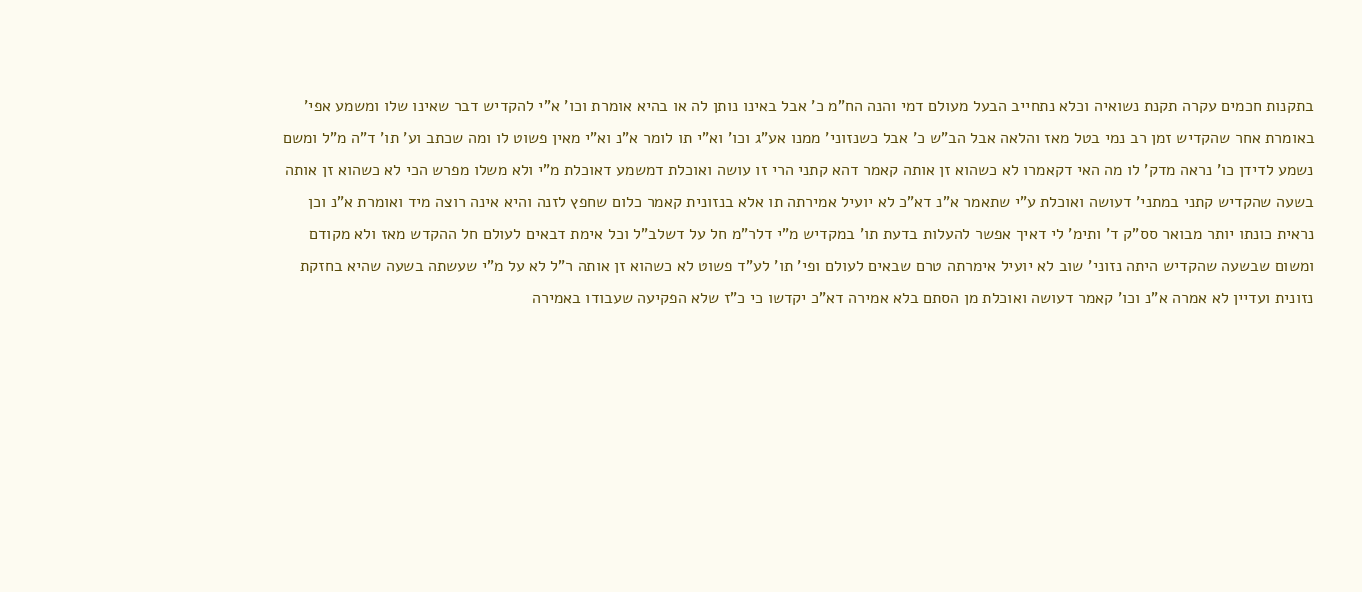בתקנות חכמים עקרה תקנת נשואיה וכלא נתחייב הבעל מעולם דמי והנה הח"מ כ' אבל באינו נותן לה או בהיא אומרת וכו' א"י להקדיש דבר שאינו שלו ומשמע אפי' באומרת אחר שהקדיש זמן רב נמי בטל מאז והלאה אבל הב"ש כ' אבל כשנזוני' ממנו אע"ג וכו' וא"י תו לומר א"נ וא"י מאין פשוט לו ומה שכתב וע' תו' ד"ה מ"ל ומשם נשמע לדידן כו' נראה מדק' לו מה האי דקאמרו לא כשהוא זן אותה קאמר דהא קתני הרי זו עושה ואוכלת דמשמע דאוכלת מ"י ולא משלו מפרש הכי לא כשהוא זן אותה בשעה שהקדיש קתני במתני' דעושה ואוכלת ע"י שתאמר א"נ דא"כ לא יועיל אמירתה תו אלא בנזונית קאמר כלום שחפץ לזנה והיא אינה רוצה מיד ואומרת א"נ וכן נראית כונתו יותר מבואר סס"ק ד' ותימ' לי דאיך אפשר להעלות בדעת תו' במקדיש מ"י דלר"מ חל על דשלב"ל וכל אימת דבאים לעולם חל ההקדש מאז ולא מקודם ומשום שבשעה שהקדיש היתה נזוני' שוב לא יועיל אימרתה טרם שבאים לעולם ופי' תו' לע"ד פשוט לא כשהוא זן אותה ר"ל לא על מ"י שעשתה בשעה שהיא בחזקת נזונית ועדיין לא אמרה א"נ וכו' קאמר דעושה ואוכלת מן הסתם בלא אמירה דא"כ יקדשו כי כ"ז שלא הפקיעה שעבודו באמירה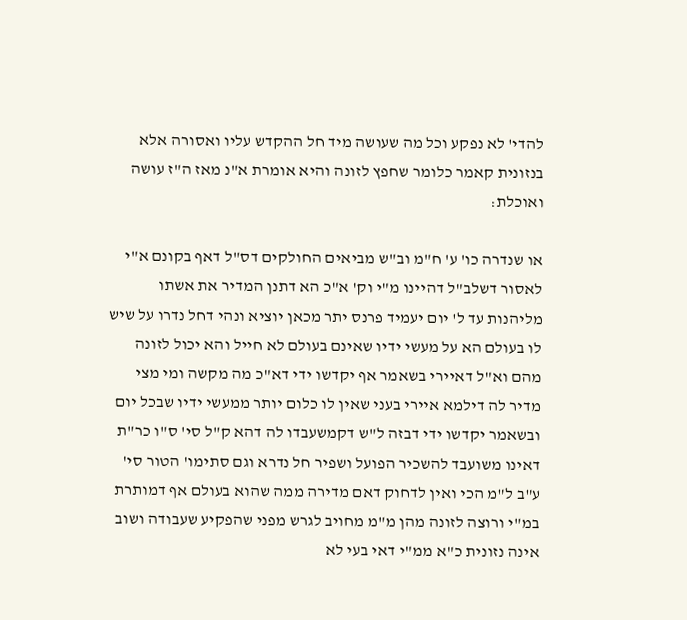להדי' לא נפקע וכל מה שעושה מיד חל ההקדש עליו ואסורה אלא בנזונית קאמר כלומר שחפץ לזונה והיא אומרת א"נ מאז ה"ז עושה ואוכלת:

או שנדרה כו' ע' ח"מ וב"ש מביאים החולקים דס"ל דאף בקונם א"י לאסור דשלב"ל דהיינו מ"י וק' א"כ הא דתנן המדיר את אשתו מליהנות עד ל' יום יעמיד פרנס יתר מכאן יוציא ונהי דחל נדרו על שיש לו בעולם הא על מעשי ידיו שאינם בעולם לא חייל והא יכול לזונה מהם וא"ל דאיירי בשאמר אף יקדשו ידי דא"כ מה מקשה ומי מצי מדיר לה דילמא איירי בעני שאין לו כלום יותר ממעשי ידיו שבכל יום ובשאמר יקדשו ידי דבזה ל"ש דקמשעבדו לה דהא ק"ל סי' ס"ו כר"ת דאינו משועבד להשכיר הפועל ושפיר חל נדרא וגם סתימו' הטור סי' ע"ב ל"מ הכי ואין לדחוק דאם מדירה ממה שהוא בעולם אף דמותרת במ"י ורוצה לזונה מהן מ"מ מחויב לגרש מפני שהפקיע שעבודה ושוב אינה נזונית כ"א ממ"י דאי בעי לא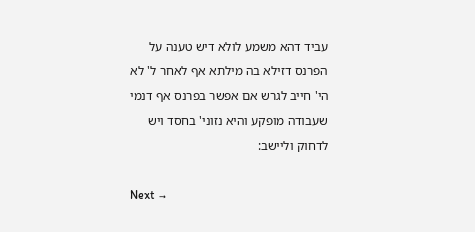עביד דהא משמע לולא דיש טענה על הפרנס דזילא בה מילתא אף לאחר ל' לא הי' חייב לגרש אם אפשר בפרנס אף דנמי שעבודה מופקע והיא נזוני' בחסד ויש לדחוק וליישב:

Next →